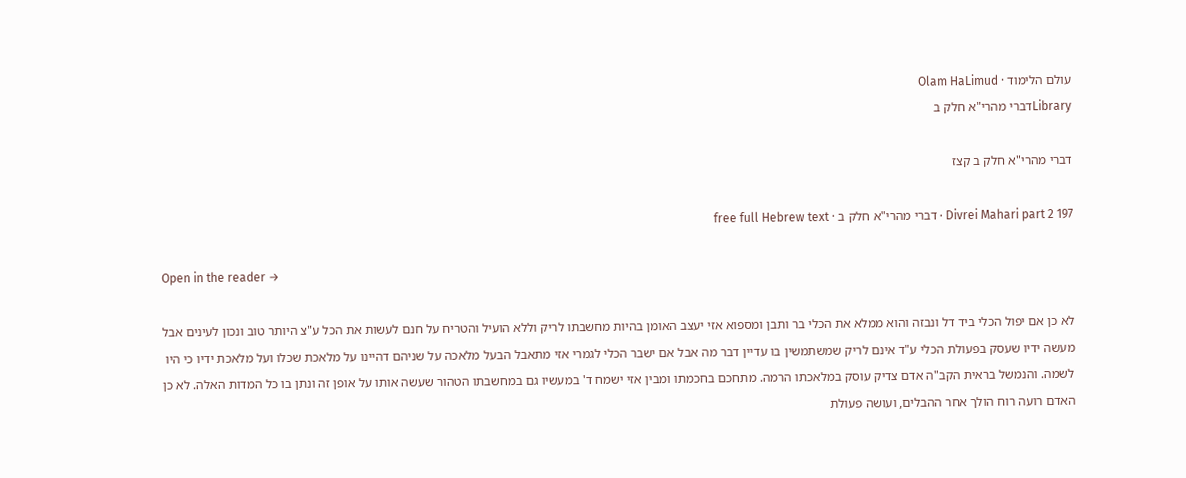עולם הלימוד · Olam HaLimud
Libraryדברי מהרי"א חלק ב

דברי מהרי"א חלק ב קצז

Divrei Mahari part 2 197 · דברי מהרי"א חלק ב · free full Hebrew text

Open in the reader →

לא כן אם יפול הכלי ביד דל ונבזה והוא ממלא את הכלי בר ותבן ומספוא אזי יעצב האומן בהיות מחשבתו לריק וללא הועיל והטריח על חנם לעשות את הכל ע"צ היותר טוב ונכון לעינים אבל מעשה ידיו שעסק בפעולת הכלי ע"ד אינם לריק שמשתמשין בו עדיין דבר מה אבל אם ישבר הכלי לגמרי אזי מתאבל הבעל מלאכה על שניהם דהיינו על מלאכת שכלו ועל מלאכת ידיו כי היו לשמה. והנמשל בראית הקב"ה אדם צדיק עוסק במלאכתו הרמה. מתחכם בחכמתו ומבין אזי ישמח ד' במעשיו גם במחשבתו הטהור שעשה אותו על אופן זה ונתן בו כל המדות האלה. לא כן האדם רועה רוח הולך אחר ההבלים, ועושה פעולת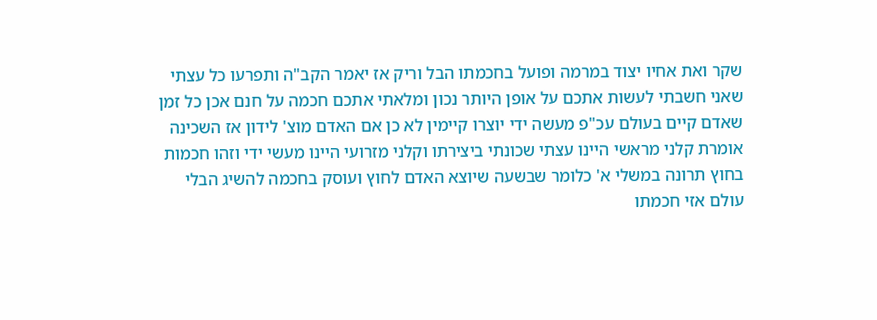שקר ואת אחיו יצוד במרמה ופועל בחכמתו הבל וריק אז יאמר הקב"ה ותפרעו כל עצתי שאני חשבתי לעשות אתכם על אופן היותר נכון ומלאתי אתכם חכמה על חנם אכן כל זמן שאדם קיים בעולם עכ"פ מעשה ידי יוצרו קיימין לא כן אם האדם מוצ' לידון אז השכינה אומרת קלני מראשי היינו עצתי שכונתי ביצירתו וקלני מזרועי היינו מעשי ידי וזהו חכמות בחוץ תרונה במשלי א' כלומר שבשעה שיוצא האדם לחוץ ועוסק בחכמה להשיג הבלי עולם אזי חכמתו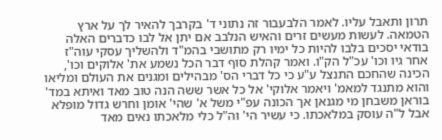תרון ותאבל עליו. לאמר הלבעבור זה נתוני ד' בקרבך להאיר לך על ארץ הטמאה. לעשות מעשים זרים והאיש הנלבב אם יתן אל לבו כדברים האלה בודאי יסכים בלבו להיות כל ימיו רק מתושבי בהמ"ד ולהשליך עסקי עוה"ז אחר גיו וכו' עכ"ל הק"ו. ואמר קהלת סוף דבר הכל נשמע את' אלוקים וכו', הכינה שהחכם התנצל ע"ע כי כל דברי הס' מבהילים ומגנים את העולם ומליאו והוא מתנגד למאמ' ויאמר אלוקי' אל כל אשר ששה הנה טוב מאד ואיתא במד' בוראן משבחן מי מגנאן אך הכונה עפ"י משל א' שהי' אומן וחרש גדול מופלא אבל ל"ה עוסק במלאכתו. כי עשיר הי' וה"ל כלי מלאכתו נאים מאד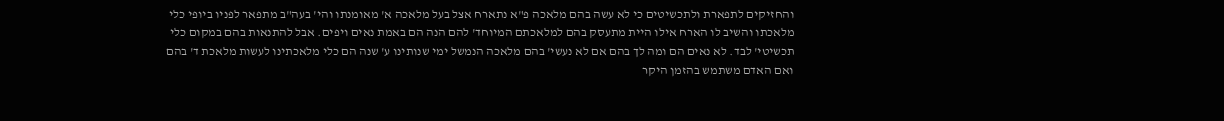והחזיקים לתפארת ולתכשיטים כי לא עשה בהם מלאכה פ"א נתארח אצל בעל מלאכה א' מאומנתו והי' בעה"ב מתפאר לפניו ביופי כלי מלאכתו והשיב לו הארח אילו היית מתעסק בהם למלאכתם המיוחד' להם הנה הם באמת נאים ויפים. אבל להתנאות בהם במקום כלי תכשיטי' לבד. לא נאים הם ומה לך בהם אם לא נעשי' בהם מלאכה הנמשל ימי שנותינו ע' שנה הם כלי מלאכתינו לעשות מלאכת ד' בהם ואם האדם משתמש בהזמן היקר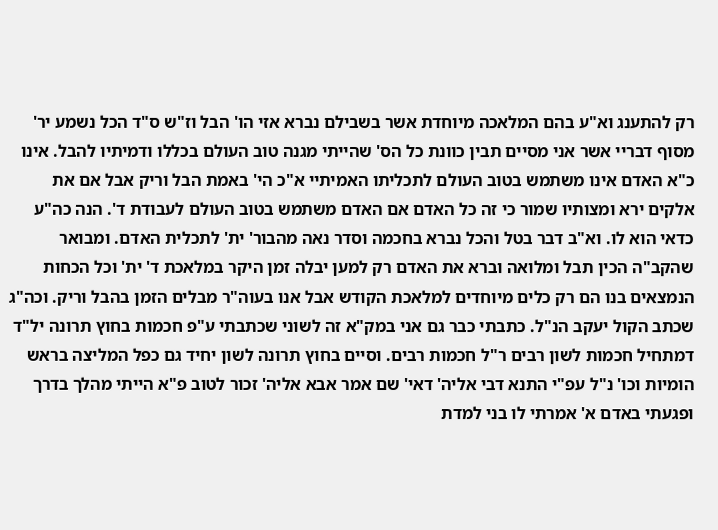רק להתענג וא"ע בהם המלאכה מיוחדת אשר בשבילם נברא אזי הו' הבל וז"ש ס"ד הכל נשמע יר' מסוף דבריי אשר אני מסיים תבין כוונת כל הס' שהייתי מגנה טוב העולם בכללו ודמיתיו להבל. אינו כ"א האדם אינו משתמש בטוב העולם לתכליתו האמיתיי א"כ הי' באמת הבל וריק אבל אם את אלקים ירא ומצותיו שמור כי זה כל האדם אם האדם משתמש בטוב העולם לעבודת ד'. הנה כה"ע כדאי הוא לו. וא"ב דבר בטל והכל נברא בחכמה וסדר נאה מהבור' ית' לתכלית האדם. ומבואר שהקב"ה הכין תבל ומלואה וברא את האדם רק למען יבלה זמן היקר במלאכת ד' ית' וכל הכחות הנמצאים בנו הם רק כלים מיוחדים למלאכת הקודש אבל אנו בעוה"ר מבלים הזמן בהבל וריק. וכה"ג שכתב הקול יעקב הנ"ל. כתבתי כבר גם אני במק"א זה לשוני שכתבתי ע"פ חכמות בחוץ תרונה יל"ד דמתחיל חכמות לשון רבים ר"ל חכמות רבים. וסיים בחוץ תרונה לשון יחיד גם כפל המליצה בראש הומיות וכו' נ"ל עפ"י התנא דבי אליה' דאי' שם אמר אבא אליה' זכור לטוב פ"א הייתי מהלך בדרך ופגעתי באדם א' אמרתי לו בני למדת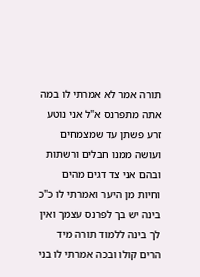תורה אמר לא אמרתי לו במה אתה מתפרנס א"ל אני נוטע זרע פשתן עד שמצמחים ועושה ממנו חבלים ורשתות ובהם אני צד דגים מהים וחיות מן היער ואמרתי לו כ"כ בינה יש בך לפרנס עצמך ואין לך בינה ללמוד תורה מיד הרים קולו ובכה אמרתי לו בני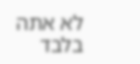לא אתה בלבד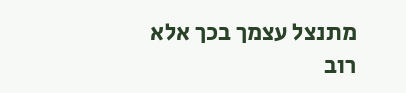מתנצל עצמך בכך אלא רוב